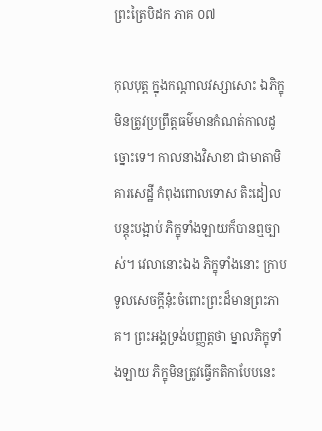ព្រះត្រៃបិដក ភាគ ០៧

កុលបុត្ត ក្នុងកណ្តាលវស្សាសោះ ឯភិក្ខុមិនត្រូវប្រព្រឹត្តធម៌មានកំណត់កាលដូច្នោះទេ។ កាលនាងវិសាខា ជាមាតាមិគារសេដ្ឋី កំពុងពោលទោស តិះដៀល បន្តុះបង្អាប់ ភិក្ខុទាំងឡាយក៏បានឮច្បាស់។ វេលានោះឯង ភិក្ខុទាំងនោះ ក្រាបទូលសេចក្តីនុ៎ះចំពោះព្រះដ៏មានព្រះភាគ។ ព្រះអង្គទ្រង់បញ្ញត្តថា ម្នាលភិក្ខុទាំងឡាយ ភិក្ខុមិនត្រូវធ្វើកតិកាបែបនេះ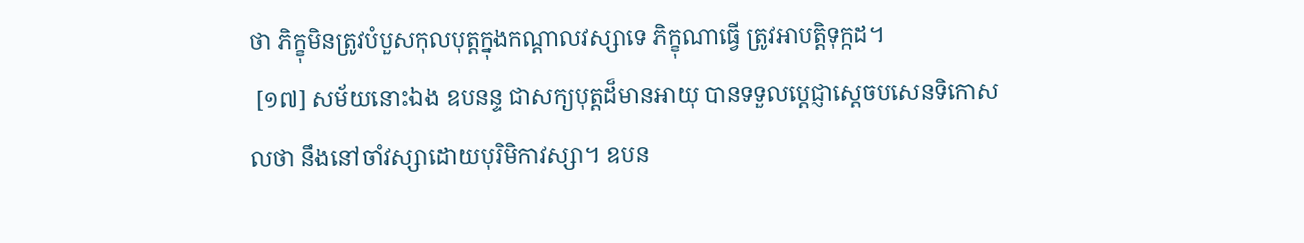ថា ភិក្ខុមិនត្រូវបំបួសកុលបុត្តក្នុងកណ្តាលវស្សាទេ ភិក្ខុណាធ្វើ ត្រូវអាបត្តិទុក្កដ។
 [១៧] សម័យនោះឯង ឧបនន្ទ ជាសក្យបុត្តដ៏មានអាយុ បានទទួលប្តេជ្ញាស្តេចបសេនទិកោសលថា នឹងនៅចាំវស្សាដោយបុរិមិកាវស្សា។ ឧបន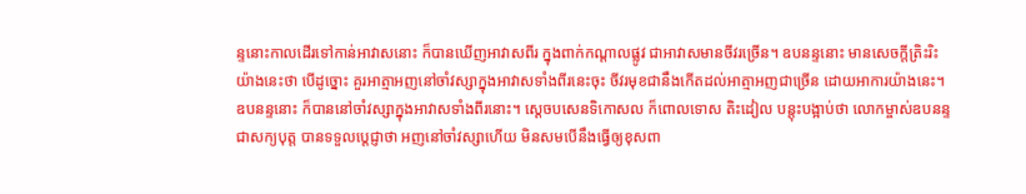ន្ទនោះកាលដើរទៅកាន់អាវាសនោះ ក៏បានឃើញអាវាសពីរ ក្នុងពាក់កណ្តាលផ្លូវ ជាអាវាសមានចីវរច្រើន។ ឧបនន្ទនោះ មានសេចក្តីត្រិះរិះយ៉ាងនេះថា បើដូច្នោះ គួរអាត្មាអញនៅចាំវស្សាក្នុងអាវាសទាំងពីរនេះចុះ ចីវរមុខជានឹងកើតដល់អាត្មាអញជាច្រើន ដោយអាការយ៉ាងនេះ។ ឧបនន្ទនោះ ក៏បាននៅចាំវស្សាក្នុងអាវាសទាំងពីរនោះ។ ស្តេចបសេនទិកោសល ក៏ពោលទោស តិះដៀល បន្តុះបង្អាប់ថា លោកម្ចាស់ឧបនន្ទ ជាសក្យបុត្ត បានទទួលប្តេជ្ញាថា អញនៅចាំវស្សាហើយ មិនសមបើនឹងធ្វើឲ្យខុសពា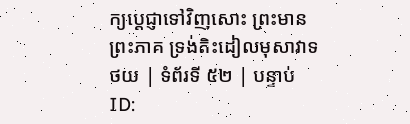ក្យប្តេជ្ញាទៅវិញសោះ ព្រះមានព្រះភាគ ទ្រង់តិះដៀលមុសាវាទ
ថយ | ទំព័រទី ៥២ | បន្ទាប់
ID: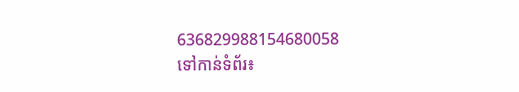636829988154680058
ទៅកាន់ទំព័រ៖